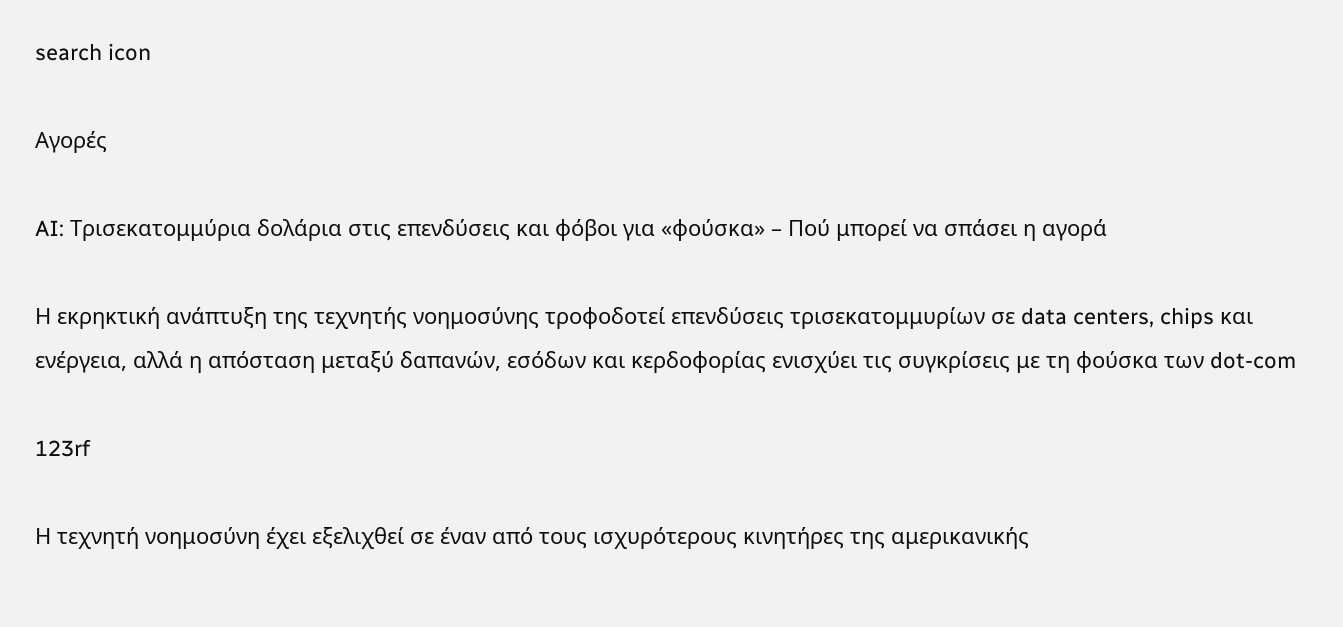search icon

Αγορές

AI: Τρισεκατομμύρια δολάρια στις επενδύσεις και φόβοι για «φούσκα» – Πού μπορεί να σπάσει η αγορά

Η εκρηκτική ανάπτυξη της τεχνητής νοημοσύνης τροφοδοτεί επενδύσεις τρισεκατομμυρίων σε data centers, chips και ενέργεια, αλλά η απόσταση μεταξύ δαπανών, εσόδων και κερδοφορίας ενισχύει τις συγκρίσεις με τη φούσκα των dot-com

123rf

Η τεχνητή νοημοσύνη έχει εξελιχθεί σε έναν από τους ισχυρότερους κινητήρες της αμερικανικής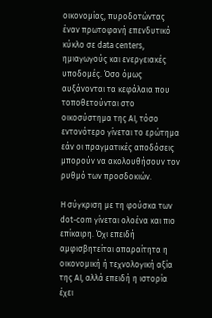οικονομίας, πυροδοτώντας έναν πρωτοφανή επενδυτικό κύκλο σε data centers, ημιαγωγούς και ενεργειακές υποδομές. Όσο όμως αυξάνονται τα κεφάλαια που τοποθετούνται στο οικοσύστημα της AI, τόσο εντονότερο γίνεται το ερώτημα εάν οι πραγματικές αποδόσεις μπορούν να ακολουθήσουν τον ρυθμό των προσδοκιών.

Η σύγκριση με τη φούσκα των dot-com γίνεται ολοένα και πιο επίκαιρη. Όχι επειδή αμφισβητείται απαραίτητα η οικονομική ή τεχνολογική αξία της AI, αλλά επειδή η ιστορία έχει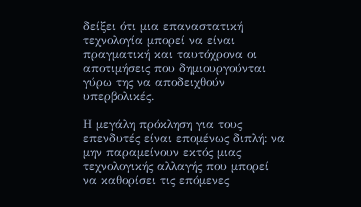δείξει ότι μια επαναστατική τεχνολογία μπορεί να είναι πραγματική και ταυτόχρονα οι αποτιμήσεις που δημιουργούνται γύρω της να αποδειχθούν υπερβολικές.

Η μεγάλη πρόκληση για τους επενδυτές είναι επομένως διπλή: να μην παραμείνουν εκτός μιας τεχνολογικής αλλαγής που μπορεί να καθορίσει τις επόμενες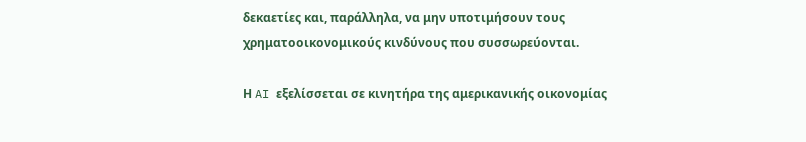δεκαετίες και, παράλληλα, να μην υποτιμήσουν τους χρηματοοικονομικούς κινδύνους που συσσωρεύονται.

Η AI εξελίσσεται σε κινητήρα της αμερικανικής οικονομίας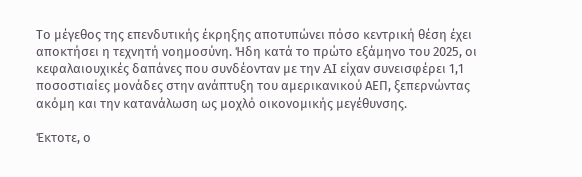Το μέγεθος της επενδυτικής έκρηξης αποτυπώνει πόσο κεντρική θέση έχει αποκτήσει η τεχνητή νοημοσύνη. Ήδη κατά το πρώτο εξάμηνο του 2025, οι κεφαλαιουχικές δαπάνες που συνδέονταν με την AI είχαν συνεισφέρει 1,1 ποσοστιαίες μονάδες στην ανάπτυξη του αμερικανικού ΑΕΠ, ξεπερνώντας ακόμη και την κατανάλωση ως μοχλό οικονομικής μεγέθυνσης.

Έκτοτε, ο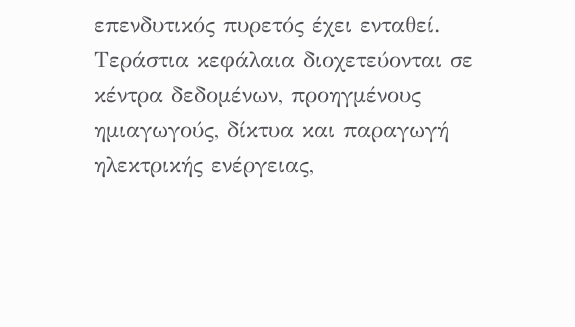επενδυτικός πυρετός έχει ενταθεί. Τεράστια κεφάλαια διοχετεύονται σε κέντρα δεδομένων, προηγμένους ημιαγωγούς, δίκτυα και παραγωγή ηλεκτρικής ενέργειας,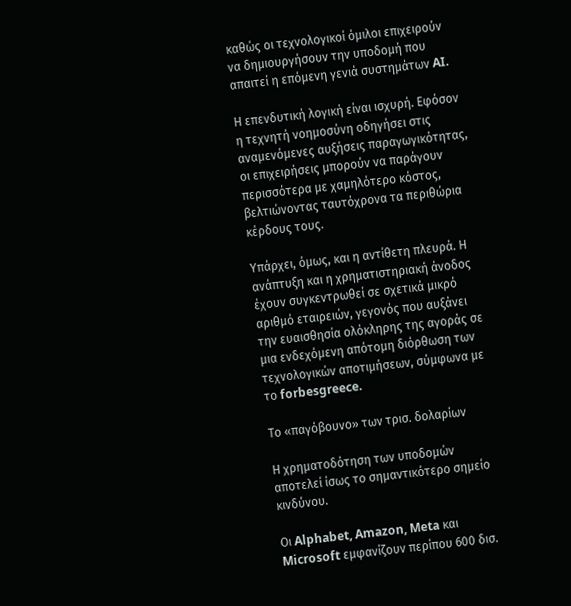καθώς οι τεχνολογικοί όμιλοι επιχειρούν να δημιουργήσουν την υποδομή που απαιτεί η επόμενη γενιά συστημάτων AI.

Η επενδυτική λογική είναι ισχυρή. Εφόσον η τεχνητή νοημοσύνη οδηγήσει στις αναμενόμενες αυξήσεις παραγωγικότητας, οι επιχειρήσεις μπορούν να παράγουν περισσότερα με χαμηλότερο κόστος, βελτιώνοντας ταυτόχρονα τα περιθώρια κέρδους τους.

Υπάρχει, όμως, και η αντίθετη πλευρά. Η ανάπτυξη και η χρηματιστηριακή άνοδος έχουν συγκεντρωθεί σε σχετικά μικρό αριθμό εταιρειών, γεγονός που αυξάνει την ευαισθησία ολόκληρης της αγοράς σε μια ενδεχόμενη απότομη διόρθωση των τεχνολογικών αποτιμήσεων, σύμφωνα με το forbesgreece.

Το «παγόβουνο» των τρισ. δολαρίων

Η χρηματοδότηση των υποδομών αποτελεί ίσως το σημαντικότερο σημείο κινδύνου.

Οι Alphabet, Amazon, Meta και Microsoft εμφανίζουν περίπου 600 δισ.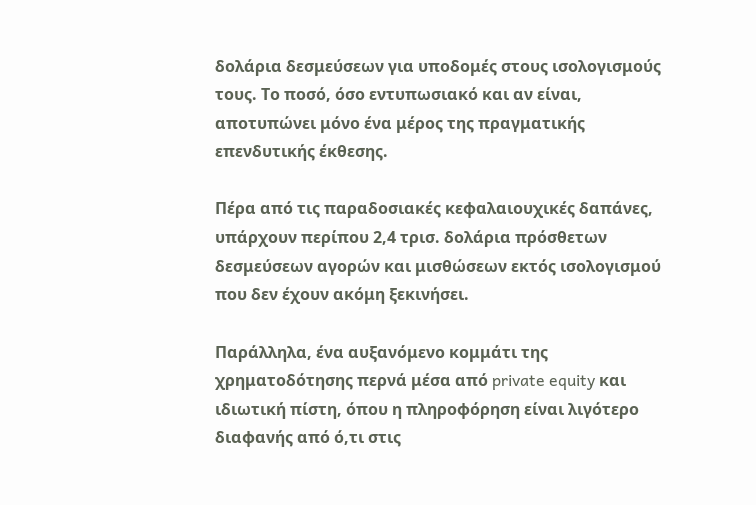δολάρια δεσμεύσεων για υποδομές στους ισολογισμούς τους. Το ποσό, όσο εντυπωσιακό και αν είναι, αποτυπώνει μόνο ένα μέρος της πραγματικής επενδυτικής έκθεσης.

Πέρα από τις παραδοσιακές κεφαλαιουχικές δαπάνες, υπάρχουν περίπου 2,4 τρισ. δολάρια πρόσθετων δεσμεύσεων αγορών και μισθώσεων εκτός ισολογισμού που δεν έχουν ακόμη ξεκινήσει.

Παράλληλα, ένα αυξανόμενο κομμάτι της χρηματοδότησης περνά μέσα από private equity και ιδιωτική πίστη, όπου η πληροφόρηση είναι λιγότερο διαφανής από ό,τι στις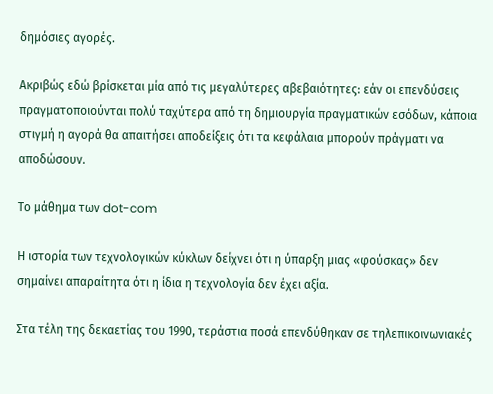δημόσιες αγορές.

Ακριβώς εδώ βρίσκεται μία από τις μεγαλύτερες αβεβαιότητες: εάν οι επενδύσεις πραγματοποιούνται πολύ ταχύτερα από τη δημιουργία πραγματικών εσόδων, κάποια στιγμή η αγορά θα απαιτήσει αποδείξεις ότι τα κεφάλαια μπορούν πράγματι να αποδώσουν.

Το μάθημα των dot-com

Η ιστορία των τεχνολογικών κύκλων δείχνει ότι η ύπαρξη μιας «φούσκας» δεν σημαίνει απαραίτητα ότι η ίδια η τεχνολογία δεν έχει αξία.

Στα τέλη της δεκαετίας του 1990, τεράστια ποσά επενδύθηκαν σε τηλεπικοινωνιακές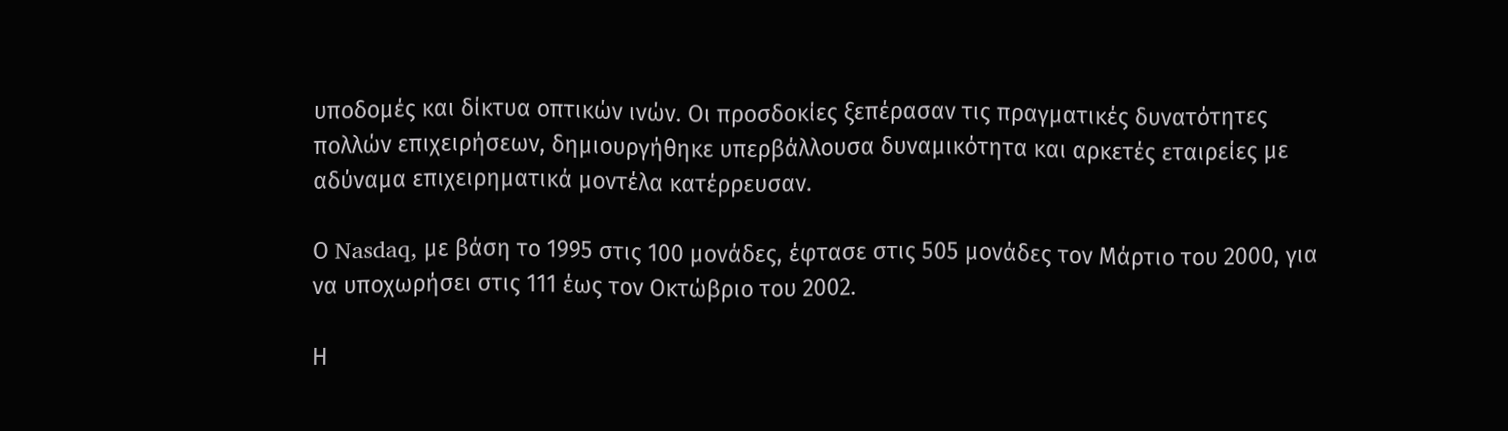υποδομές και δίκτυα οπτικών ινών. Οι προσδοκίες ξεπέρασαν τις πραγματικές δυνατότητες πολλών επιχειρήσεων, δημιουργήθηκε υπερβάλλουσα δυναμικότητα και αρκετές εταιρείες με αδύναμα επιχειρηματικά μοντέλα κατέρρευσαν.

Ο Nasdaq, με βάση το 1995 στις 100 μονάδες, έφτασε στις 505 μονάδες τον Μάρτιο του 2000, για να υποχωρήσει στις 111 έως τον Οκτώβριο του 2002.

Η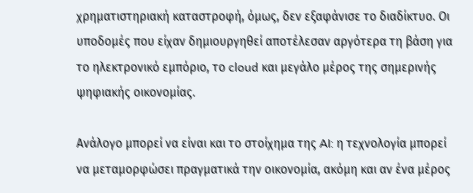χρηματιστηριακή καταστροφή, όμως, δεν εξαφάνισε το διαδίκτυο. Οι υποδομές που είχαν δημιουργηθεί αποτέλεσαν αργότερα τη βάση για το ηλεκτρονικό εμπόριο, το cloud και μεγάλο μέρος της σημερινής ψηφιακής οικονομίας.

Ανάλογο μπορεί να είναι και το στοίχημα της AI: η τεχνολογία μπορεί να μεταμορφώσει πραγματικά την οικονομία, ακόμη και αν ένα μέρος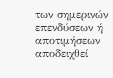των σημερινών επενδύσεων ή αποτιμήσεων αποδειχθεί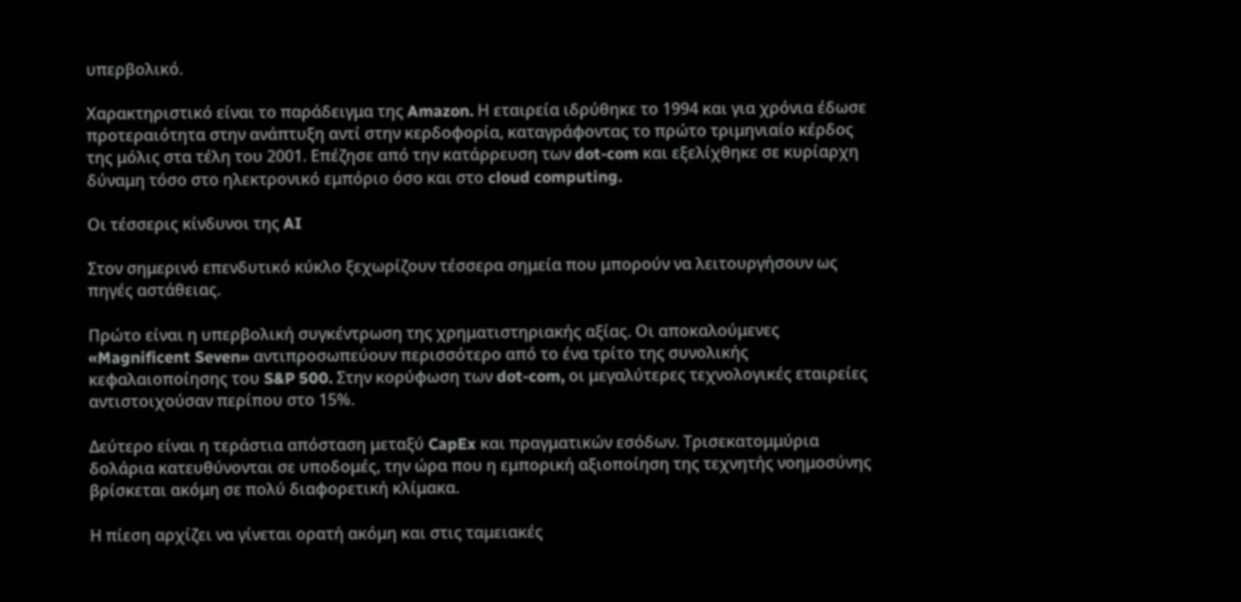υπερβολικό.

Χαρακτηριστικό είναι το παράδειγμα της Amazon. Η εταιρεία ιδρύθηκε το 1994 και για χρόνια έδωσε προτεραιότητα στην ανάπτυξη αντί στην κερδοφορία, καταγράφοντας το πρώτο τριμηνιαίο κέρδος της μόλις στα τέλη του 2001. Επέζησε από την κατάρρευση των dot-com και εξελίχθηκε σε κυρίαρχη δύναμη τόσο στο ηλεκτρονικό εμπόριο όσο και στο cloud computing.

Οι τέσσερις κίνδυνοι της AI

Στον σημερινό επενδυτικό κύκλο ξεχωρίζουν τέσσερα σημεία που μπορούν να λειτουργήσουν ως πηγές αστάθειας.

Πρώτο είναι η υπερβολική συγκέντρωση της χρηματιστηριακής αξίας. Οι αποκαλούμενες «Magnificent Seven» αντιπροσωπεύουν περισσότερο από το ένα τρίτο της συνολικής κεφαλαιοποίησης του S&P 500. Στην κορύφωση των dot-com, οι μεγαλύτερες τεχνολογικές εταιρείες αντιστοιχούσαν περίπου στο 15%.

Δεύτερο είναι η τεράστια απόσταση μεταξύ CapEx και πραγματικών εσόδων. Τρισεκατομμύρια δολάρια κατευθύνονται σε υποδομές, την ώρα που η εμπορική αξιοποίηση της τεχνητής νοημοσύνης βρίσκεται ακόμη σε πολύ διαφορετική κλίμακα.

Η πίεση αρχίζει να γίνεται ορατή ακόμη και στις ταμειακές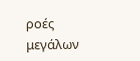ροές μεγάλων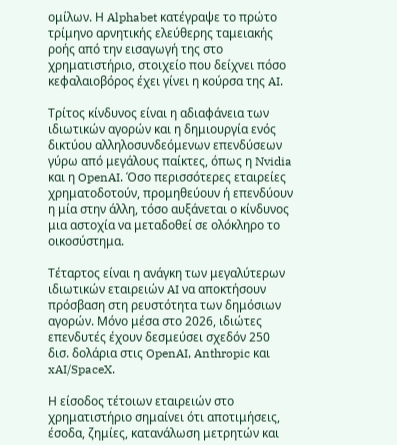ομίλων. Η Alphabet κατέγραψε το πρώτο τρίμηνο αρνητικής ελεύθερης ταμειακής ροής από την εισαγωγή της στο χρηματιστήριο, στοιχείο που δείχνει πόσο κεφαλαιοβόρος έχει γίνει η κούρσα της AI.

Τρίτος κίνδυνος είναι η αδιαφάνεια των ιδιωτικών αγορών και η δημιουργία ενός δικτύου αλληλοσυνδεόμενων επενδύσεων γύρω από μεγάλους παίκτες, όπως η Nvidia και η OpenAI. Όσο περισσότερες εταιρείες χρηματοδοτούν, προμηθεύουν ή επενδύουν η μία στην άλλη, τόσο αυξάνεται ο κίνδυνος μια αστοχία να μεταδοθεί σε ολόκληρο το οικοσύστημα.

Τέταρτος είναι η ανάγκη των μεγαλύτερων ιδιωτικών εταιρειών AI να αποκτήσουν πρόσβαση στη ρευστότητα των δημόσιων αγορών. Μόνο μέσα στο 2026, ιδιώτες επενδυτές έχουν δεσμεύσει σχεδόν 250 δισ. δολάρια στις OpenAI, Anthropic και xAI/SpaceX.

Η είσοδος τέτοιων εταιρειών στο χρηματιστήριο σημαίνει ότι αποτιμήσεις, έσοδα, ζημίες, κατανάλωση μετρητών και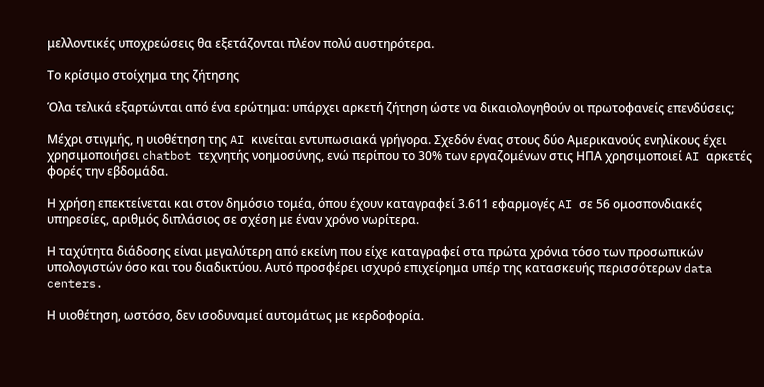μελλοντικές υποχρεώσεις θα εξετάζονται πλέον πολύ αυστηρότερα.

Το κρίσιμο στοίχημα της ζήτησης

Όλα τελικά εξαρτώνται από ένα ερώτημα: υπάρχει αρκετή ζήτηση ώστε να δικαιολογηθούν οι πρωτοφανείς επενδύσεις;

Μέχρι στιγμής, η υιοθέτηση της AI κινείται εντυπωσιακά γρήγορα. Σχεδόν ένας στους δύο Αμερικανούς ενηλίκους έχει χρησιμοποιήσει chatbot τεχνητής νοημοσύνης, ενώ περίπου το 30% των εργαζομένων στις ΗΠΑ χρησιμοποιεί AI αρκετές φορές την εβδομάδα.

Η χρήση επεκτείνεται και στον δημόσιο τομέα, όπου έχουν καταγραφεί 3.611 εφαρμογές AI σε 56 ομοσπονδιακές υπηρεσίες, αριθμός διπλάσιος σε σχέση με έναν χρόνο νωρίτερα.

Η ταχύτητα διάδοσης είναι μεγαλύτερη από εκείνη που είχε καταγραφεί στα πρώτα χρόνια τόσο των προσωπικών υπολογιστών όσο και του διαδικτύου. Αυτό προσφέρει ισχυρό επιχείρημα υπέρ της κατασκευής περισσότερων data centers.

Η υιοθέτηση, ωστόσο, δεν ισοδυναμεί αυτομάτως με κερδοφορία.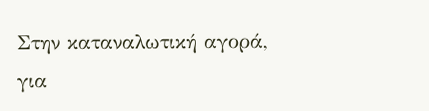Στην καταναλωτική αγορά, για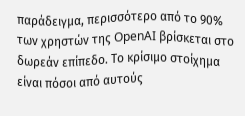παράδειγμα, περισσότερο από το 90% των χρηστών της OpenAI βρίσκεται στο δωρεάν επίπεδο. Το κρίσιμο στοίχημα είναι πόσοι από αυτούς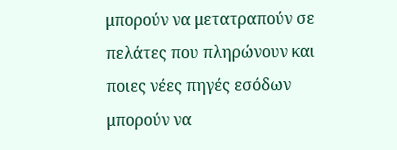μπορούν να μετατραπούν σε πελάτες που πληρώνουν και ποιες νέες πηγές εσόδων μπορούν να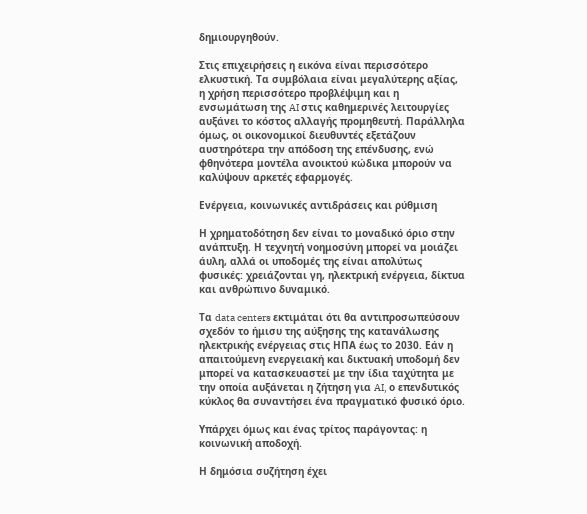δημιουργηθούν.

Στις επιχειρήσεις η εικόνα είναι περισσότερο ελκυστική. Τα συμβόλαια είναι μεγαλύτερης αξίας, η χρήση περισσότερο προβλέψιμη και η ενσωμάτωση της AI στις καθημερινές λειτουργίες αυξάνει το κόστος αλλαγής προμηθευτή. Παράλληλα όμως, οι οικονομικοί διευθυντές εξετάζουν αυστηρότερα την απόδοση της επένδυσης, ενώ φθηνότερα μοντέλα ανοικτού κώδικα μπορούν να καλύψουν αρκετές εφαρμογές.

Ενέργεια, κοινωνικές αντιδράσεις και ρύθμιση

Η χρηματοδότηση δεν είναι το μοναδικό όριο στην ανάπτυξη. Η τεχνητή νοημοσύνη μπορεί να μοιάζει άυλη, αλλά οι υποδομές της είναι απολύτως φυσικές: χρειάζονται γη, ηλεκτρική ενέργεια, δίκτυα και ανθρώπινο δυναμικό.

Τα data centers εκτιμάται ότι θα αντιπροσωπεύσουν σχεδόν το ήμισυ της αύξησης της κατανάλωσης ηλεκτρικής ενέργειας στις ΗΠΑ έως το 2030. Εάν η απαιτούμενη ενεργειακή και δικτυακή υποδομή δεν μπορεί να κατασκευαστεί με την ίδια ταχύτητα με την οποία αυξάνεται η ζήτηση για AI, ο επενδυτικός κύκλος θα συναντήσει ένα πραγματικό φυσικό όριο.

Υπάρχει όμως και ένας τρίτος παράγοντας: η κοινωνική αποδοχή.

Η δημόσια συζήτηση έχει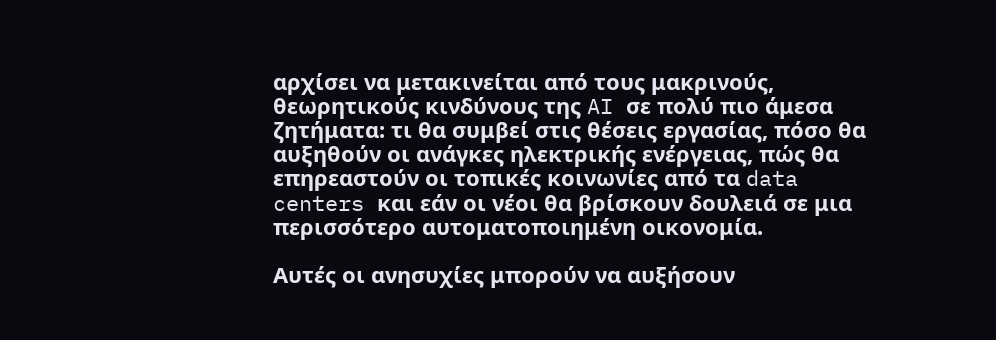αρχίσει να μετακινείται από τους μακρινούς, θεωρητικούς κινδύνους της AI σε πολύ πιο άμεσα ζητήματα: τι θα συμβεί στις θέσεις εργασίας, πόσο θα αυξηθούν οι ανάγκες ηλεκτρικής ενέργειας, πώς θα επηρεαστούν οι τοπικές κοινωνίες από τα data centers και εάν οι νέοι θα βρίσκουν δουλειά σε μια περισσότερο αυτοματοποιημένη οικονομία.

Αυτές οι ανησυχίες μπορούν να αυξήσουν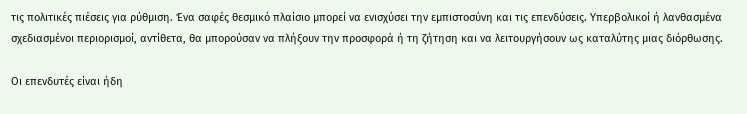τις πολιτικές πιέσεις για ρύθμιση. Ένα σαφές θεσμικό πλαίσιο μπορεί να ενισχύσει την εμπιστοσύνη και τις επενδύσεις. Υπερβολικοί ή λανθασμένα σχεδιασμένοι περιορισμοί, αντίθετα, θα μπορούσαν να πλήξουν την προσφορά ή τη ζήτηση και να λειτουργήσουν ως καταλύτης μιας διόρθωσης.

Οι επενδυτές είναι ήδη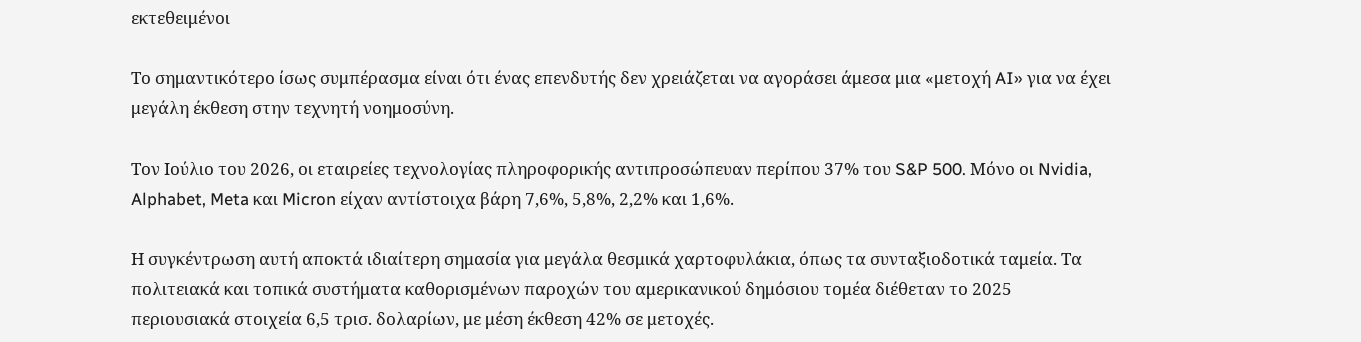εκτεθειμένοι

Το σημαντικότερο ίσως συμπέρασμα είναι ότι ένας επενδυτής δεν χρειάζεται να αγοράσει άμεσα μια «μετοχή AI» για να έχει μεγάλη έκθεση στην τεχνητή νοημοσύνη.

Τον Ιούλιο του 2026, οι εταιρείες τεχνολογίας πληροφορικής αντιπροσώπευαν περίπου 37% του S&P 500. Μόνο οι Nvidia, Alphabet, Meta και Micron είχαν αντίστοιχα βάρη 7,6%, 5,8%, 2,2% και 1,6%.

Η συγκέντρωση αυτή αποκτά ιδιαίτερη σημασία για μεγάλα θεσμικά χαρτοφυλάκια, όπως τα συνταξιοδοτικά ταμεία. Τα πολιτειακά και τοπικά συστήματα καθορισμένων παροχών του αμερικανικού δημόσιου τομέα διέθεταν το 2025 περιουσιακά στοιχεία 6,5 τρισ. δολαρίων, με μέση έκθεση 42% σε μετοχές.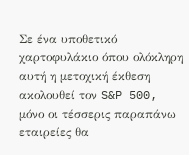Σε ένα υποθετικό χαρτοφυλάκιο όπου ολόκληρη αυτή η μετοχική έκθεση ακολουθεί τον S&P 500, μόνο οι τέσσερις παραπάνω εταιρείες θα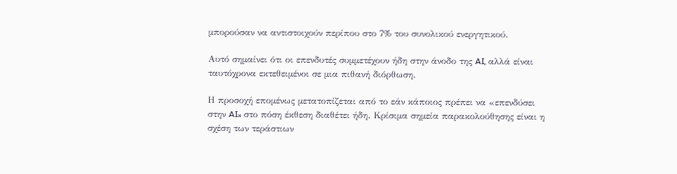μπορούσαν να αντιστοιχούν περίπου στο 7% του συνολικού ενεργητικού.

Αυτό σημαίνει ότι οι επενδυτές συμμετέχουν ήδη στην άνοδο της AI, αλλά είναι ταυτόχρονα εκτεθειμένοι σε μια πιθανή διόρθωση.

Η προσοχή επομένως μετατοπίζεται από το εάν κάποιος πρέπει να «επενδύσει στην AI» στο πόση έκθεση διαθέτει ήδη. Κρίσιμα σημεία παρακολούθησης είναι η σχέση των τεράστιων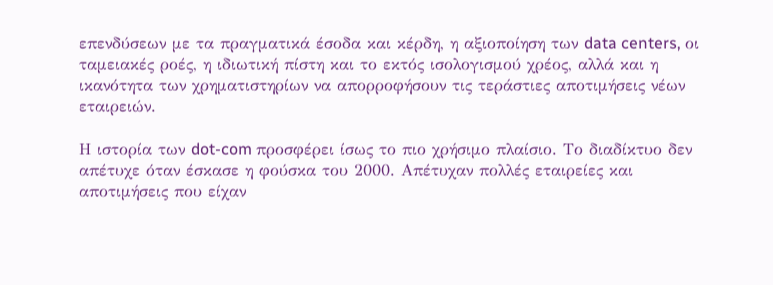επενδύσεων με τα πραγματικά έσοδα και κέρδη, η αξιοποίηση των data centers, οι ταμειακές ροές, η ιδιωτική πίστη και το εκτός ισολογισμού χρέος, αλλά και η ικανότητα των χρηματιστηρίων να απορροφήσουν τις τεράστιες αποτιμήσεις νέων εταιρειών.

Η ιστορία των dot-com προσφέρει ίσως το πιο χρήσιμο πλαίσιο. Το διαδίκτυο δεν απέτυχε όταν έσκασε η φούσκα του 2000. Απέτυχαν πολλές εταιρείες και αποτιμήσεις που είχαν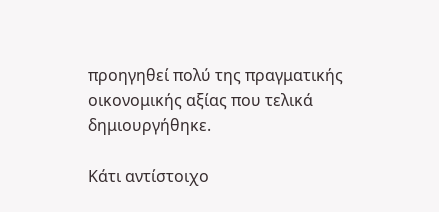προηγηθεί πολύ της πραγματικής οικονομικής αξίας που τελικά δημιουργήθηκε.

Κάτι αντίστοιχο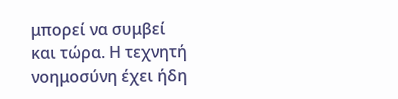μπορεί να συμβεί και τώρα. Η τεχνητή νοημοσύνη έχει ήδη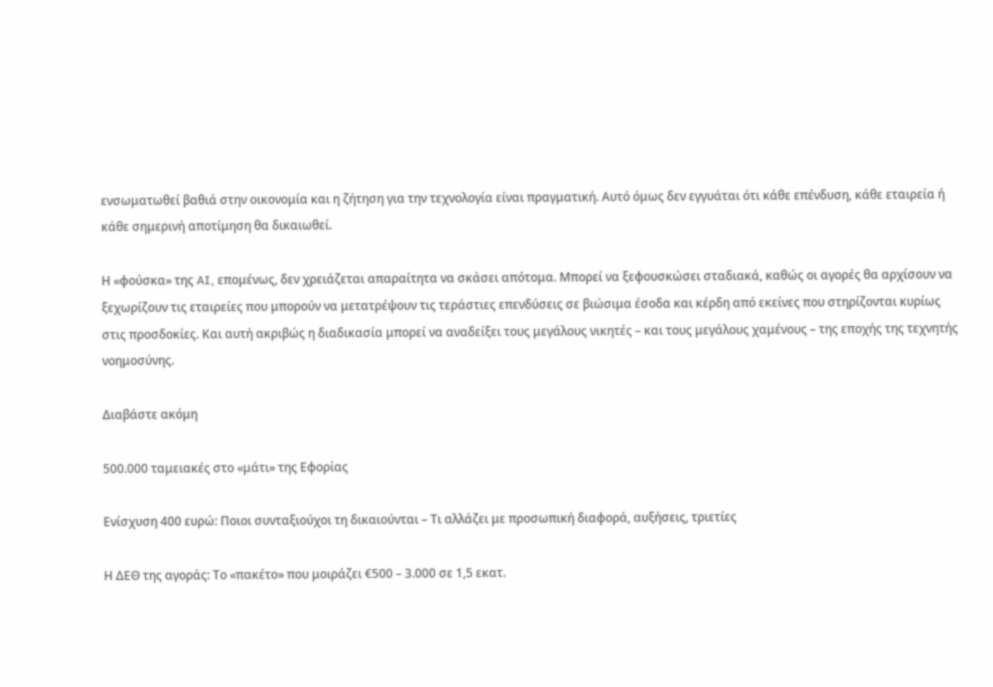ενσωματωθεί βαθιά στην οικονομία και η ζήτηση για την τεχνολογία είναι πραγματική. Αυτό όμως δεν εγγυάται ότι κάθε επένδυση, κάθε εταιρεία ή κάθε σημερινή αποτίμηση θα δικαιωθεί.

Η «φούσκα» της AI, επομένως, δεν χρειάζεται απαραίτητα να σκάσει απότομα. Μπορεί να ξεφουσκώσει σταδιακά, καθώς οι αγορές θα αρχίσουν να ξεχωρίζουν τις εταιρείες που μπορούν να μετατρέψουν τις τεράστιες επενδύσεις σε βιώσιμα έσοδα και κέρδη από εκείνες που στηρίζονται κυρίως στις προσδοκίες. Και αυτή ακριβώς η διαδικασία μπορεί να αναδείξει τους μεγάλους νικητές – και τους μεγάλους χαμένους – της εποχής της τεχνητής νοημοσύνης.

Διαβάστε ακόμη

500.000 ταμειακές στο «μάτι» της Εφορίας

Ενίσχυση 400 ευρώ: Ποιοι συνταξιούχοι τη δικαιούνται – Τι αλλάζει με προσωπική διαφορά, αυξήσεις, τριετίες

Η ΔΕΘ της αγοράς: Το «πακέτο» που μοιράζει €500 – 3.000 σε 1,5 εκατ.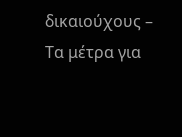δικαιούχους – Τα μέτρα για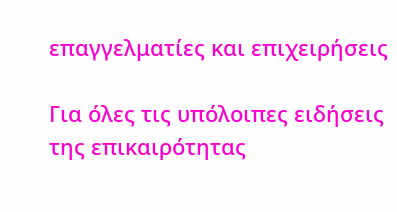επαγγελματίες και επιχειρήσεις

Για όλες τις υπόλοιπες ειδήσεις της επικαιρότητας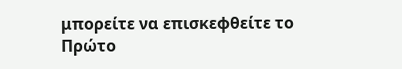μπορείτε να επισκεφθείτε το Πρώτο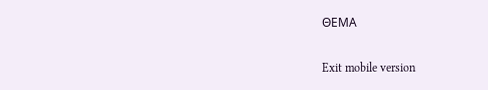ΘΕΜΑ

Exit mobile version